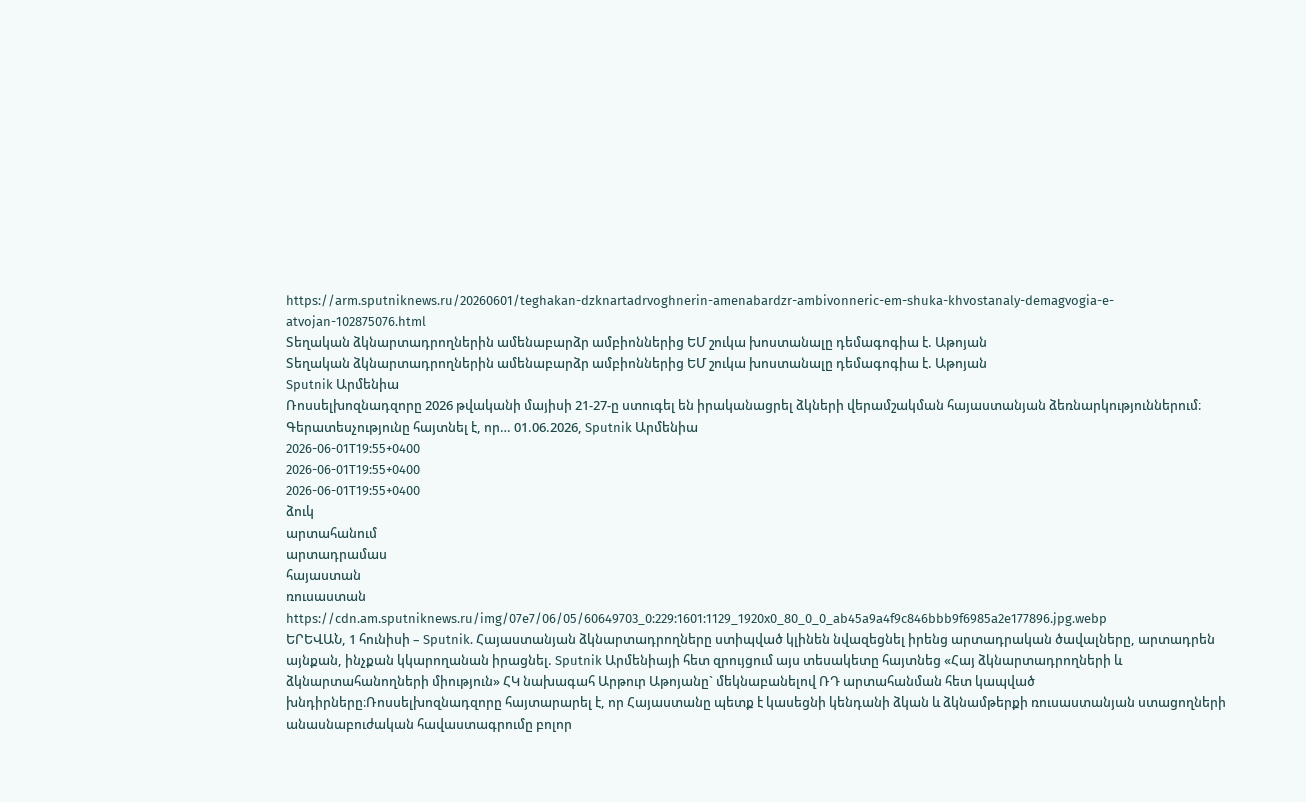https://arm.sputniknews.ru/20260601/teghakan-dzknartadrvoghnerin-amenabardzr-ambivonneric-em-shuka-khvostanaly-demagvogia-e-atvojan-102875076.html
Տեղական ձկնարտադրողներին ամենաբարձր ամբիոններից ԵՄ շուկա խոստանալը դեմագոգիա է. Աթոյան
Տեղական ձկնարտադրողներին ամենաբարձր ամբիոններից ԵՄ շուկա խոստանալը դեմագոգիա է. Աթոյան
Sputnik Արմենիա
Ռոսսելխոզնադզորը 2026 թվականի մայիսի 21-27-ը ստուգել են իրականացրել ձկների վերամշակման հայաստանյան ձեռնարկություններում։ Գերատեսչությունը հայտնել է, որ… 01.06.2026, Sputnik Արմենիա
2026-06-01T19:55+0400
2026-06-01T19:55+0400
2026-06-01T19:55+0400
ձուկ
արտահանում
արտադրամաս
հայաստան
ռուսաստան
https://cdn.am.sputniknews.ru/img/07e7/06/05/60649703_0:229:1601:1129_1920x0_80_0_0_ab45a9a4f9c846bbb9f6985a2e177896.jpg.webp
ԵՐԵՎԱՆ, 1 հունիսի – Sputnik. Հայաստանյան ձկնարտադրողները ստիպված կլինեն նվազեցնել իրենց արտադրական ծավալները, արտադրեն այնքան, ինչքան կկարողանան իրացնել. Sputnik Արմենիայի հետ զրույցում այս տեսակետը հայտնեց «Հայ ձկնարտադրողների և ձկնարտահանողների միություն» ՀԿ նախագահ Արթուր Աթոյանը` մեկնաբանելով ՌԴ արտահանման հետ կապված խնդիրները։Ռոսսելխոզնադզորը հայտարարել է, որ Հայաստանը պետք է կասեցնի կենդանի ձկան և ձկնամթերքի ռուսաստանյան ստացողների անասնաբուժական հավաստագրումը բոլոր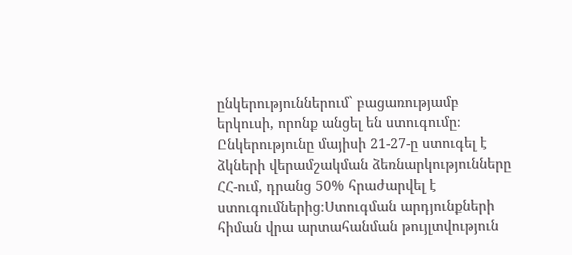ընկերություններում` բացառությամբ երկուսի, որոնք անցել են ստուգումը։ Ընկերությունը մայիսի 21-27-ը ստուգել է ձկների վերամշակման ձեռնարկությունները ՀՀ-ում, դրանց 50% հրաժարվել է ստուգումներից։Ստուգման արդյունքների հիման վրա արտահանման թույլտվություն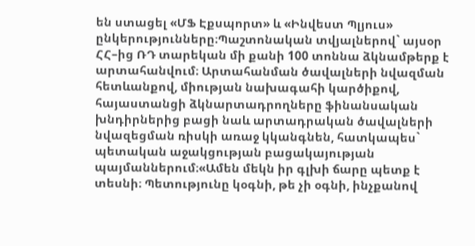են ստացել «ՄՖ Էքսպորտ» և «Ինվեստ Պլյուս» ընկերությունները։Պաշտոնական տվյալներով` այսօր ՀՀ–ից ՌԴ տարեկան մի քանի 100 տոննա ձկնամթերք է արտահանվում։ Արտահանման ծավալների նվազման հետևանքով, միության նախագահի կարծիքով, հայաստանցի ձկնարտադրողները ֆինանսական խնդիրներից բացի նաև արտադրական ծավալների նվազեցման ռիսկի առաջ կկանգնեն, հատկապես` պետական աջակցության բացակայության պայմաններում։«Ամեն մեկն իր գլխի ճարը պետք է տեսնի։ Պետությունը կօգնի, թե չի օգնի, ինչքանով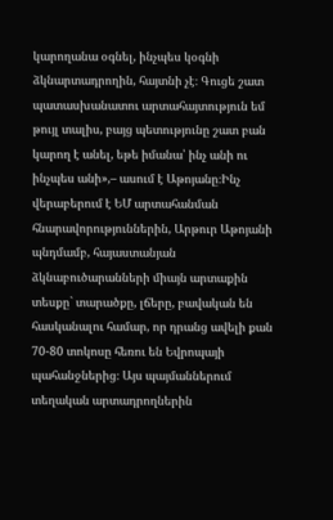կարողանա օգնել, ինչպես կօգնի ձկնարտադրողին, հայտնի չէ։ Գուցե շատ պատասխանատու արտահայտություն եմ թույլ տալիս, բայց պետությունը շատ բան կարող է անել, եթե իմանա՝ ինչ անի ու ինչպես անի»,– ասում է Աթոյանը։Ինչ վերաբերում է ԵՄ արտահանման հնարավորություններին, Արթուր Աթոյանի պնդմամբ, հայաստանյան ձկնաբուծարանների միայն արտաքին տեսքը` տարածքը, լճերը, բավական են հասկանալու համար, որ դրանց ավելի քան 70-80 տոկոսը հեռու են Եվրոպայի պահանջներից։ Այս պայմաններում տեղական արտադրողներին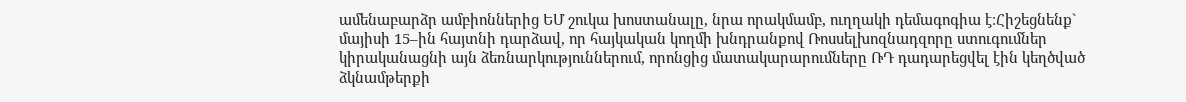ամենաբարձր ամբիոններից ԵՄ շուկա խոստանալը, նրա որակմամբ, ուղղակի դեմագոգիա է։Հիշեցնենք` մայիսի 15–ին հայտնի դարձավ, որ հայկական կողմի խնդրանքով Ռոսսելխոզնադզորը ստուգումներ կիրականացնի այն ձեռնարկություններում, որոնցից մատակարարումները ՌԴ դադարեցվել էին կեղծված ձկնամթերքի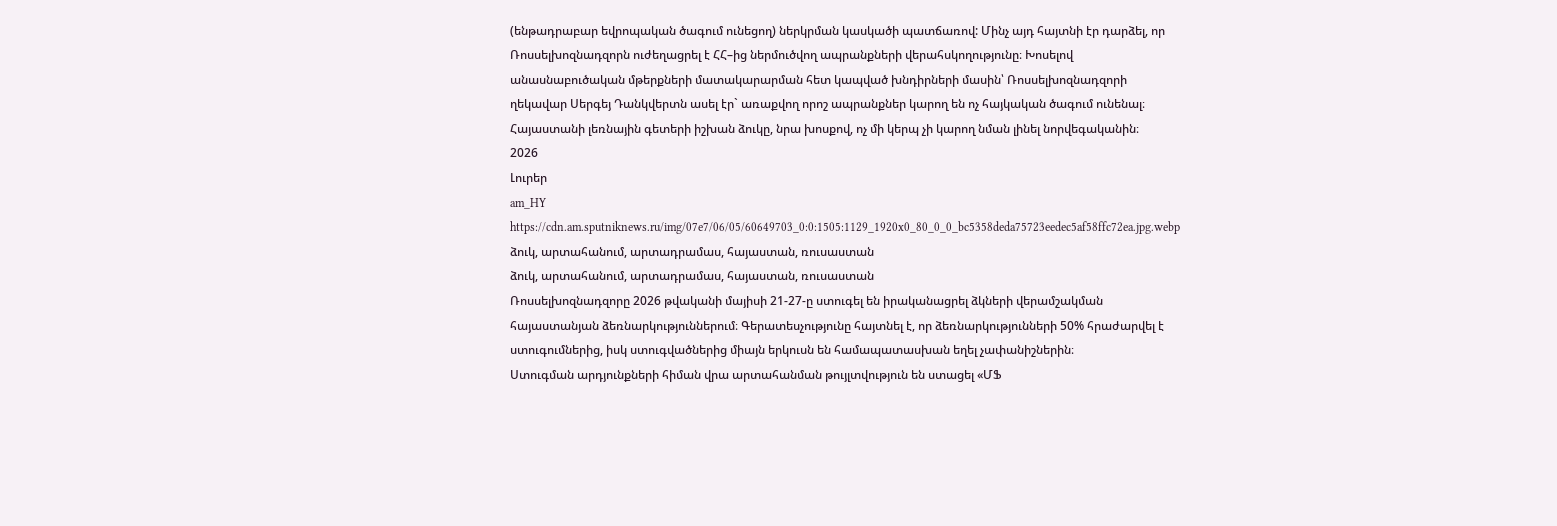(ենթադրաբար եվրոպական ծագում ունեցող) ներկրման կասկածի պատճառով: Մինչ այդ հայտնի էր դարձել, որ Ռոսսելխոզնադզորն ուժեղացրել է ՀՀ–ից ներմուծվող ապրանքների վերահսկողությունը։ Խոսելով անասնաբուծական մթերքների մատակարարման հետ կապված խնդիրների մասին՝ Ռոսսելխոզնադզորի ղեկավար Սերգեյ Դանկվերտն ասել էր` առաքվող որոշ ապրանքներ կարող են ոչ հայկական ծագում ունենալ։ Հայաստանի լեռնային գետերի իշխան ձուկը, նրա խոսքով, ոչ մի կերպ չի կարող նման լինել նորվեգականին։
2026
Լուրեր
am_HY
https://cdn.am.sputniknews.ru/img/07e7/06/05/60649703_0:0:1505:1129_1920x0_80_0_0_bc5358deda75723eedec5af58ffc72ea.jpg.webp
ձուկ, արտահանում, արտադրամաս, հայաստան, ռուսաստան
ձուկ, արտահանում, արտադրամաս, հայաստան, ռուսաստան
Ռոսսելխոզնադզորը 2026 թվականի մայիսի 21-27-ը ստուգել են իրականացրել ձկների վերամշակման հայաստանյան ձեռնարկություններում։ Գերատեսչությունը հայտնել է, որ ձեռնարկությունների 50% հրաժարվել է ստուգումներից, իսկ ստուգվածներից միայն երկուսն են համապատասխան եղել չափանիշներին։
Ստուգման արդյունքների հիման վրա արտահանման թույլտվություն են ստացել «ՄՖ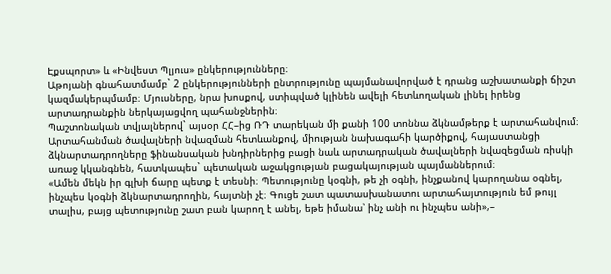Էքսպորտ» և «Ինվեստ Պլյուս» ընկերությունները։
Աթոյանի գնահատմամբ` 2 ընկերությունների ընտրությունը պայմանավորված է դրանց աշխատանքի ճիշտ կազմակերպմամբ։ Մյուսները, նրա խոսքով, ստիպված կլինեն ավելի հետևողական լինել իրենց արտադրանքին ներկայացվող պահանջներին։
Պաշտոնական տվյալներով` այսօր ՀՀ–ից ՌԴ տարեկան մի քանի 100 տոննա ձկնամթերք է արտահանվում։ Արտահանման ծավալների նվազման հետևանքով, միության նախագահի կարծիքով, հայաստանցի ձկնարտադրողները ֆինանսական խնդիրներից բացի նաև արտադրական ծավալների նվազեցման ռիսկի առաջ կկանգնեն, հատկապես` պետական աջակցության բացակայության պայմաններում։
«Ամեն մեկն իր գլխի ճարը պետք է տեսնի։ Պետությունը կօգնի, թե չի օգնի, ինչքանով կարողանա օգնել, ինչպես կօգնի ձկնարտադրողին, հայտնի չէ։ Գուցե շատ պատասխանատու արտահայտություն եմ թույլ տալիս, բայց պետությունը շատ բան կարող է անել, եթե իմանա՝ ինչ անի ու ինչպես անի»,–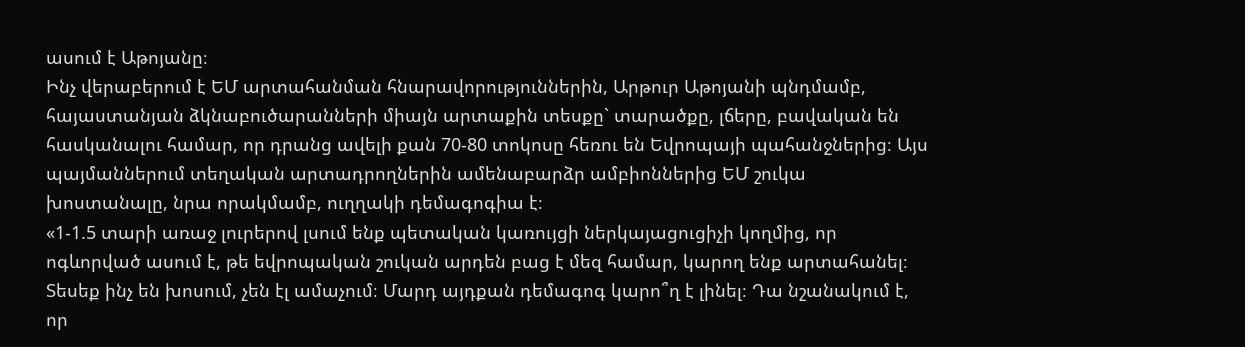ասում է Աթոյանը։
Ինչ վերաբերում է ԵՄ արտահանման հնարավորություններին, Արթուր Աթոյանի պնդմամբ, հայաստանյան ձկնաբուծարանների միայն արտաքին տեսքը` տարածքը, լճերը, բավական են հասկանալու համար, որ դրանց ավելի քան 70-80 տոկոսը հեռու են Եվրոպայի պահանջներից։ Այս պայմաններում տեղական արտադրողներին ամենաբարձր ամբիոններից ԵՄ շուկա խոստանալը, նրա որակմամբ, ուղղակի դեմագոգիա է։
«1-1.5 տարի առաջ լուրերով լսում ենք պետական կառույցի ներկայացուցիչի կողմից, որ ոգևորված ասում է, թե եվրոպական շուկան արդեն բաց է մեզ համար, կարող ենք արտահանել։ Տեսեք ինչ են խոսում, չեն էլ ամաչում։ Մարդ այդքան դեմագոգ կարո՞ղ է լինել։ Դա նշանակում է, որ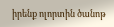իրենք ոլորտին ծանոթ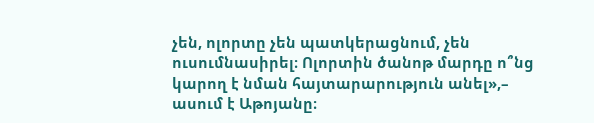չեն, ոլորտը չեն պատկերացնում, չեն ուսումնասիրել։ Ոլորտին ծանոթ մարդը ո՞նց կարող է նման հայտարարություն անել»,– ասում է Աթոյանը։